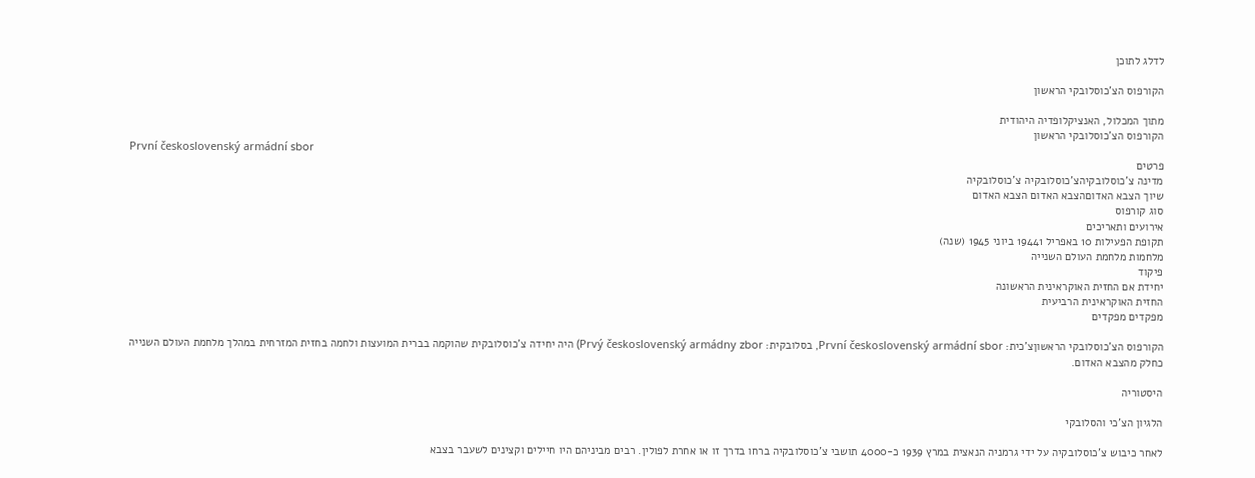לדלג לתוכן

הקורפוס הצ'כוסלובקי הראשון

מתוך המכלול, האנציקלופדיה היהודית
הקורפוס הצ'כוסלובקי הראשון
První československý armádní sbor
פרטים
מדינה צ'כוסלובקיהצ'כוסלובקיה צ'כוסלובקיה
שיוך הצבא האדוםהצבא האדום הצבא האדום
סוג קורפוס
אירועים ותאריכים
תקופת הפעילות 10 באפריל 19441 ביוני 1945 (שנה)
מלחמות מלחמת העולם השנייה
פיקוד
יחידת אם החזית האוקראינית הראשונה
החזית האוקראינית הרביעית
מפקדים מפקדים

הקורפוס הצ'כוסלובקי הראשוןצ'כית: První československý armádní sbor, בסלובקית: Prvý československý armádny zbor) היה יחידה צ'כוסלובקית שהוקמה בברית המועצות ולחמה בחזית המזרחית במהלך מלחמת העולם השנייה כחלק מהצבא האדום.

היסטוריה

הלגיון הצ'כי והסלובקי

לאחר כיבוש צ'כוסלובקיה על ידי גרמניה הנאצית במרץ 1939 כ-4000 תושבי צ'כוסלובקיה ברחו בדרך זו או אחרת לפולין. רבים מביניהם היו חיילים וקצינים לשעבר בצבא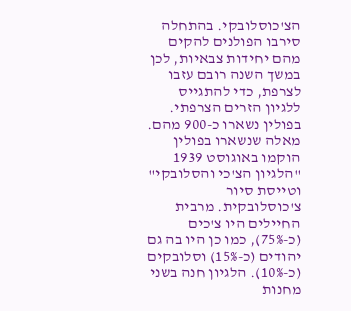הצ'כוסלובקי. בהתחלה סירבו הפולנים להקים מהם יחידות צבאיות, לכן במשך השנה רובם עזבו לצרפת, כדי להתגייס ללגיון הזרים הצרפתי. בפולין נשארו כ-900 מהם. מאלה שנשארו בפולין הוקמו באוגוסט 1939 "הלגיון הצ'כי והסלובקי" וטייסת סיור צ'כוסלובקית. מרבית החיילים היו צ'כים (כ-75%), כמו כן היו בה גם יהודים (כ-15%) וסלובקים (כ-10%). הלגיון חנה בשני מחנות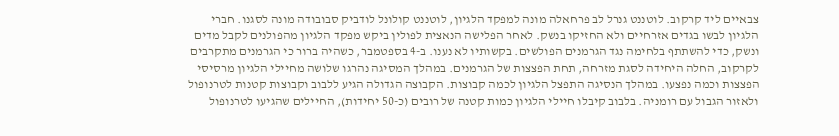צבאיים ליד קרקוב. לוטננט גנרל לב פרחאלה מונה למפקד הלגיון, לוטננט קולונל לודביק סבובודה מונה לסגנו. חברי הלגיון לבשו בגדים אזרחיים ולא החזיקו בנשק. לאחר הפלישה הנאצית לפולין ביקש מפקד הלגיון מהפולנים לקבל מדים ונשק, כדי להשתתף בלחימה נגד הגרמנים הפולשים. בקשותיו לא נענו. ב-4 בספטמבר, כשהיה ברור כי הגרמנים מתקרבים לקרקוב, החלה היחידה לסגת מזרחה, תחת הפצצות של הגרמנים. במהלך המסיגה נהרגו שלושה מחיילי הלגיון מרסיסי הפצצות וכמה נפצעו. במהלך הנסיגה התפצל הלגיון לכמה קבוצות. הקבוצה הגדולה הגיע ללבוב וקבוצות קטנות לטרנופול ולאזור הגבול עם רומניה. בלבוב קיבלו חיילי הלגיון כמות קטנה של רובים (כ-50 יחידות), החיילים שהגיעו לטרנופול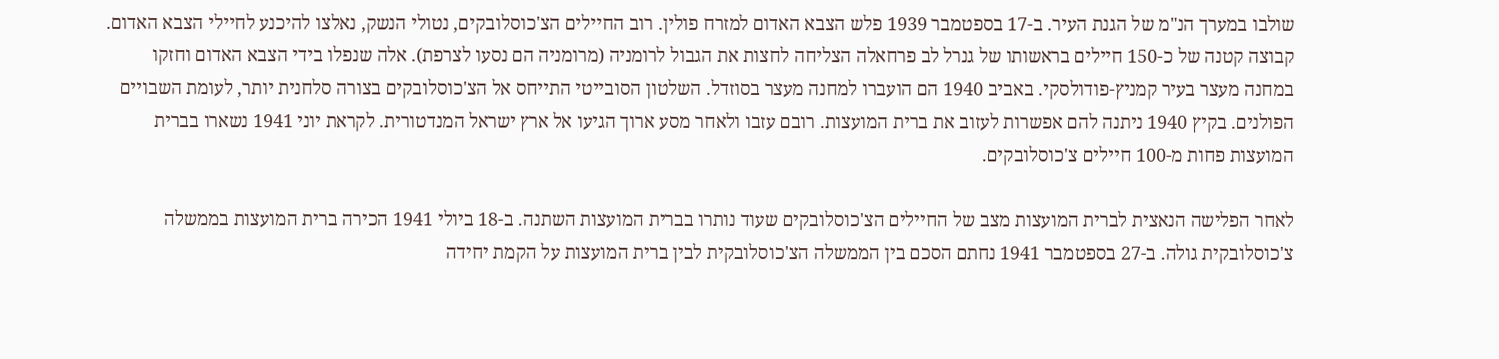שולבו במערך הנ"מ של הגנת העיר. ב-17 בספטמבר 1939 פלש הצבא האדום למזרח פולין. רוב החיילים הצ'כוסלובקים, נטולי הנשק, נאלצו להיכנע לחיילי הצבא האדום. קבוצה קטנה של כ-150 חיילים בראשותו של גנרל לב פרחאלה הצליחה לחצות את הגבול לרומניה (מרומניה הם נסעו לצרפת). אלה שנפלו בידי הצבא האדום וחזקו במחנה מעצר בעיר קמניץ-פודולסקי. באביב 1940 הם הועברו למחנה מעצר בסוזדל. השלטון הסובייטי התייחס אל הצ'כוסלובקים בצורה סלחנית יותר, לעומת השבויים הפולנים. בקיץ 1940 ניתנה להם אפשרות לעזוב את ברית המועצות. רובם עזבו ולאחר מסע ארוך הגיעו אל ארץ ישראל המנדטורית. לקראת יוני 1941 נשארו בברית המועצות פחות מ-100 חיילים צ'כוסלובקים.

לאחר הפלישה הנאצית לברית המועצות מצב של החיילים הצ'כוסלובקים שעוד נותרו בברית המועצות השתנה. ב-18 ביולי 1941 הכירה ברית המועצות בממשלה צ'כוסלובקית גולה. ב-27 בספטמבר 1941 נחתם הסכם בין הממשלה הצ'כוסלובקית לבין ברית המועצות על הקמת יחידה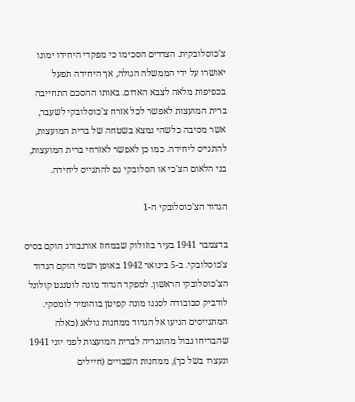צ'כוסלובקית. הצדדים הסכימו כי מפקדי היחידו ימונו יאושרו על ידי הממשלה הגולה, אך היחידה תפעל בכפיפות מלאה לצבא האדום. באותו ההסכם התחייבה ברית המועצות לאפשר לכל אזרח צ'כוסלובקי לשעבר, אשר מסיבה כלשהי נמצא בשטחה של ברית המועצות, להתגייס ליחידה. כמו כן לאפשר לאזרחי ברית המועצות, בני הלאום הצ'כי או הסלובקי גם להתגייס ליחידה.

הגדוד הצ'כוסלובקי ה-1

בדצמבר 1941 בעיר בוזולוק שבמחוז אורנבורג הוקם בסיס צ'כוסלובקי. ב-5 בינואר 1942 באופן רשמי הוקם הגדוד הצ'כוסלובקי הראשון. למפקד הגדוד מונה לוטננט קולונל לודביק סבובודה לסגנו מונה קפיטן בוהומיר לומסקי. המתגייסים הגיעו אל הגדוד ממחנות גולאג (כאלה שהבריחו גבול מהונגריה לברית המועצות לפני יוני 1941 ונעצרו בשל כך), ממחנות השבויים (חיילים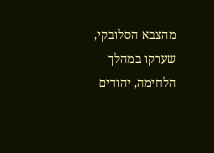מהצבא הסלובקי, שערקו במהלך הלחימה, יהודים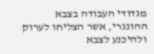מגדודי העבודה בצבא ההונגרי, אשר הצליחו לערוק ולהיכנע לצבא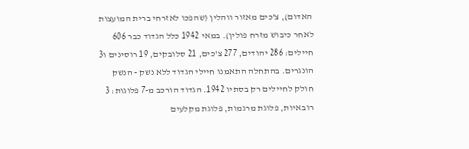האדום), צ'כים מאזור ווהלין (שהפכו לאזרחי ברית המועצות לאחר כיבוש מזרח פולין). במאי 1942 כלל הגדוד כבר 606 חיילים: 286 יהודים, 277 צ'כים, 21 סלובקים, 19 רוסינים ו3 הונגרים. בהתחלה התאמנו חיילי הגדוד ללא נשק - הנשק חולק לחיילים רק בסתיו 1942. הגדוד הורכב מ-7 פלוגות: 3 רובאיות, פלוגת מרגמות, פלוגת מקלעים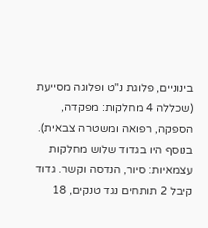בינוניים, פלוגת נ"ט ופלוגה מסייעת (שכללה 4 מחלקות: מפקדה, הספקה, רפואה ומשטרה צבאית). בנוסף היו בגדוד שלוש מחלקות עצמאיות: סיור, הנדסה וקשר. גדוד קיבל 2 תותחים נגד טנקים, 18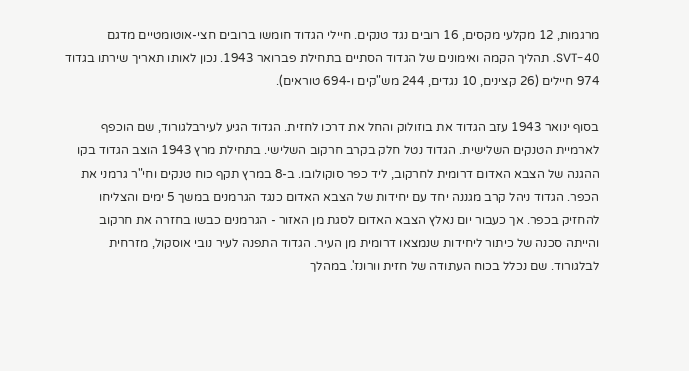מרגמות, 12 מקלעי מקסים, 16 רובים נגד טנקים. חיילי הגדוד חומשו ברובים חצי-אוטומטיים מדגם SVT-40. תהליך הקמה ואימונים של הגדוד הסתיים בתחילת פברואר 1943. נכון לאותו תאריך שירתו בגדוד 974 חיילים (26 קצינים, 10 נגדים, 244 מש"קים ו-694 טוראים).

בסוף ינואר 1943 עזב הגדוד את בוזולוק והחל את דרכו לחזית. הגדוד הגיע לעירבלגורוד, שם הוכפף לארמיית הטנקים השלישית. הגדוד נטל חלק בקרב חרקוב השלישי. בתחילת מרץ 1943 הוצב הגדוד בקו ההגנה של הצבא האדום דרומית לחרקוב, ליד כפר סוקולובו. ב-8 במרץ תקף כוח טנקים וחי"ר גרמני את הכפר. הגדוד ניהל קרב מגננה יחד עם יחידות של הצבא האדום כנגד הגרמנים במשך 5 ימים והצליחו להחזיק בכפר. אך כעבור יום נאלץ הצבא האדום לסגת מן האזור - הגרמנים כבשו בחזרה את חרקוב והייתה סכנה של כיתור ליחידות שנמצאו דרומית מן העיר. הגדוד התפנה לעיר נובי אוסקול, מזרחית לבלגורוד. שם נכלל בכוח העתודה של חזית וורונז'. במהלך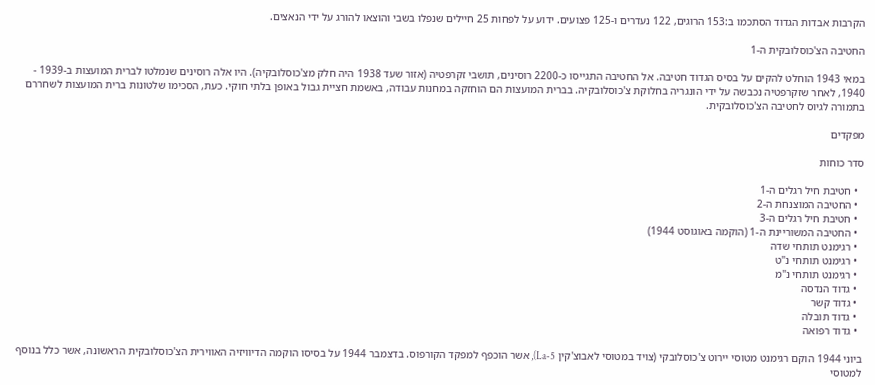הקרבות אבדות הגדוד הסתכמו ב:153 הרוגים, 122 נעדרים ו-125 פצועים. ידוע על לפחות 25 חיילים שנפלו בשבי והוצאו להורג על ידי הנאצים.

החטיבה הצ'כוסלובקית ה-1

במאי 1943 הוחלט להקים על בסיס הגדוד חטיבה. אל החטיבה התגייסו כ-2200 רוסינים, תושבי זקרפטיה (אזור שעד 1938 היה חלק מצ'כוסלובקיה). היו אלה רוסינים שנמלטו לברית המועצות ב-1939 - 1940, לאחר שזקרפטיה נכבשה על ידי הונגריה בחלוקת צ'כוסלובקיה. בברית המועצות הם הוחזקה במחנות עבודה, באשמת חציית גבול באופן בלתי חוקי. כעת, הסכימו שלטונות ברית המועצות לשחררם בתמורה לגיוס לחטיבה הצ'כוסלובקית.

מפקדים

סדר כוחות

  • חטיבת חיל רגלים ה-1
  • החטיבה המוצנחת ה-2
  • חטיבת חיל רגלים ה-3
  • החטיבה המשוריינת ה-1 (הוקמה באוגוסט 1944)
  • רגימנט תותחי שדה
  • רגימנט תותחי נ"ט
  • רגימנט תותחי נ"מ
  • גדוד הנדסה
  • גדוד קשר
  • גדוד תובלה
  • גדוד רפואה

ביוני 1944 הוקם רגימנט מטוסי יירוט צ'כוסלובקי (צויד במטוסי לאבוצ'קין La-5), אשר הוכפף למפקד הקורפוס. בדצמבר 1944 על בסיסו הוקמה הדיוויזיה האווירית הצ'כוסלובקית הראשונה, אשר כלל בנוסף למטוסי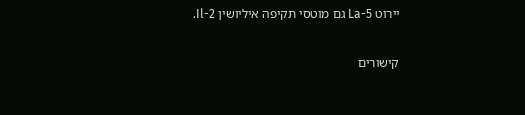יירוט La-5 גם מוטסי תקיפה איליושין Il-2.

קישורים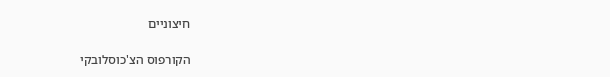חיצוניים

הקורפוס הצ'כוסלובקי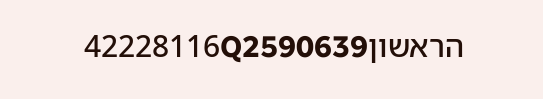הראשון42228116Q2590639